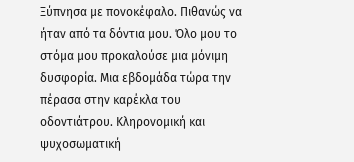Ξύπνησα με πονοκέφαλο. Πιθανώς να ήταν από τα δόντια μου. Όλο μου το στόμα μου προκαλούσε μια μόνιμη δυσφορία. Μια εβδομάδα τώρα την πέρασα στην καρέκλα του οδοντιάτρου. Κληρονομική και ψυχοσωματική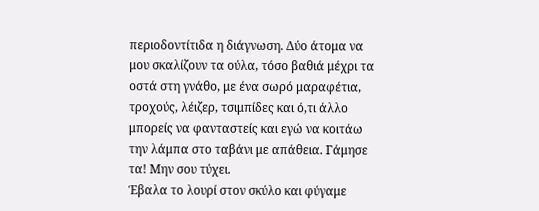περιοδοντίτιδα η διάγνωση. Δύο άτομα να μου σκαλίζουν τα ούλα, τόσο βαθιά μέχρι τα οστά στη γνάθο, με ένα σωρό μαραφέτια, τροχούς, λέιζερ, τσιμπίδες και ό,τι άλλο μπορείς να φανταστείς και εγώ να κοιτάω την λάμπα στο ταβάνι με απάθεια. Γάμησε τα! Μην σου τύχει.
Έβαλα το λουρί στον σκύλο και φύγαμε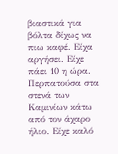βιαστικά για βόλτα δίχως να πιω καφέ. Είχα αργήσει. Είχε πάει 10 η ώρα. Περπατούσα στα στενά των Καμινίων κάτω από τον άχαρο ήλιο. Είχε καλό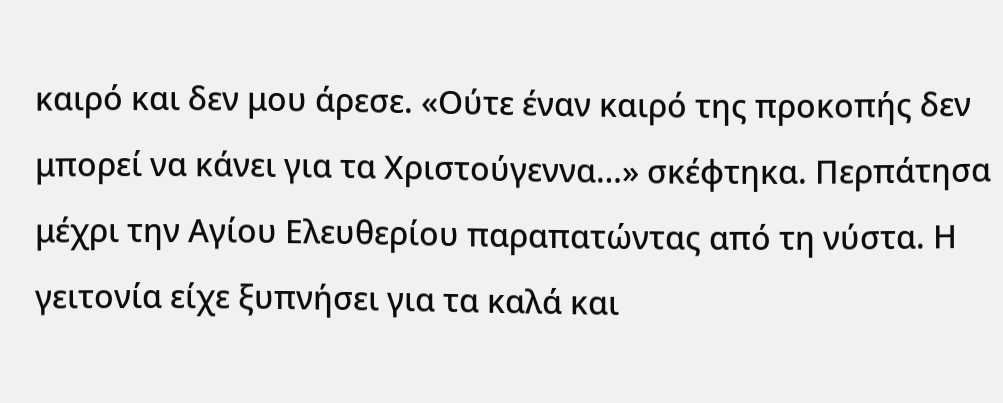καιρό και δεν μου άρεσε. «Ούτε έναν καιρό της προκοπής δεν μπορεί να κάνει για τα Χριστούγεννα…» σκέφτηκα. Περπάτησα μέχρι την Αγίου Ελευθερίου παραπατώντας από τη νύστα. Η γειτονία είχε ξυπνήσει για τα καλά και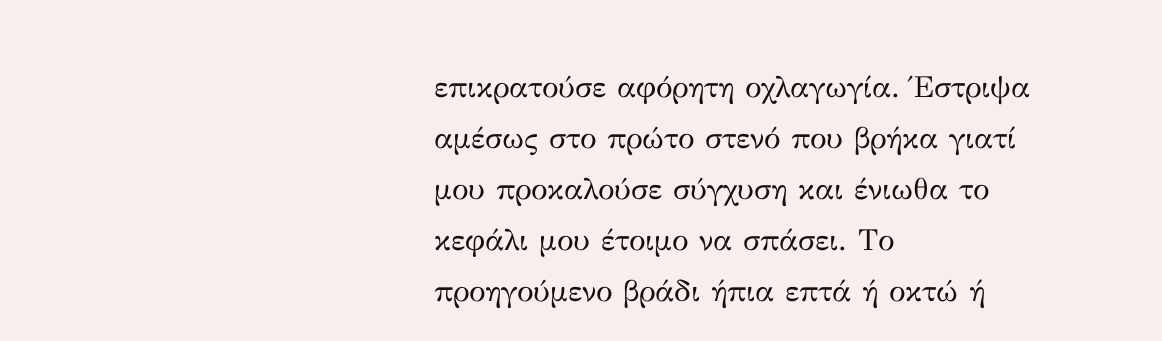επικρατούσε αφόρητη οχλαγωγία. Έστριψα αμέσως στο πρώτο στενό που βρήκα γιατί μου προκαλούσε σύγχυση και ένιωθα το κεφάλι μου έτοιμο να σπάσει. Το προηγούμενο βράδι ήπια επτά ή οκτώ ή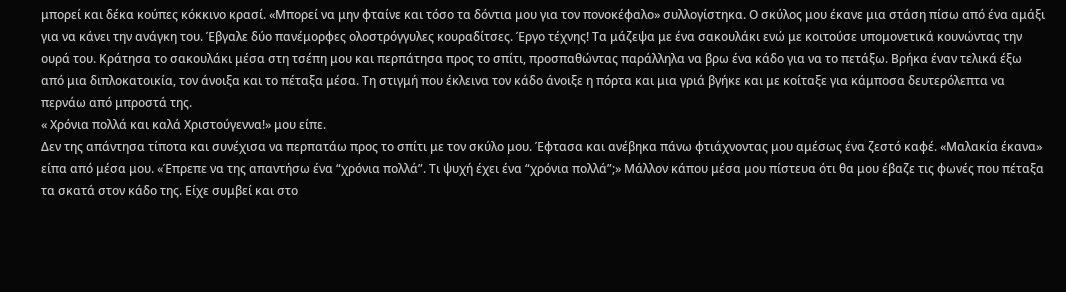μπορεί και δέκα κούπες κόκκινο κρασί. «Μπορεί να μην φταίνε και τόσο τα δόντια μου για τον πονοκέφαλο» συλλογίστηκα. Ο σκύλος μου έκανε μια στάση πίσω από ένα αμάξι για να κάνει την ανάγκη του. Έβγαλε δύο πανέμορφες ολοστρόγγυλες κουραδίτσες. Έργο τέχνης! Τα μάζεψα με ένα σακουλάκι ενώ με κοιτούσε υπομονετικά κουνώντας την ουρά του. Κράτησα το σακουλάκι μέσα στη τσέπη μου και περπάτησα προς το σπίτι, προσπαθώντας παράλληλα να βρω ένα κάδο για να το πετάξω. Βρήκα έναν τελικά έξω από μια διπλοκατοικία, τον άνοιξα και το πέταξα μέσα. Τη στιγμή που έκλεινα τον κάδο άνοιξε η πόρτα και μια γριά βγήκε και με κοίταξε για κάμποσα δευτερόλεπτα να περνάω από μπροστά της.
« Χρόνια πολλά και καλά Χριστούγεννα!» μου είπε.
Δεν της απάντησα τίποτα και συνέχισα να περπατάω προς το σπίτι με τον σκύλο μου. Έφτασα και ανέβηκα πάνω φτιάχνοντας μου αμέσως ένα ζεστό καφέ. «Μαλακία έκανα» είπα από μέσα μου. «Έπρεπε να της απαντήσω ένα “χρόνια πολλά”. Τι ψυχή έχει ένα “χρόνια πολλά”;» Μάλλον κάπου μέσα μου πίστευα ότι θα μου έβαζε τις φωνές που πέταξα τα σκατά στον κάδο της. Είχε συμβεί και στο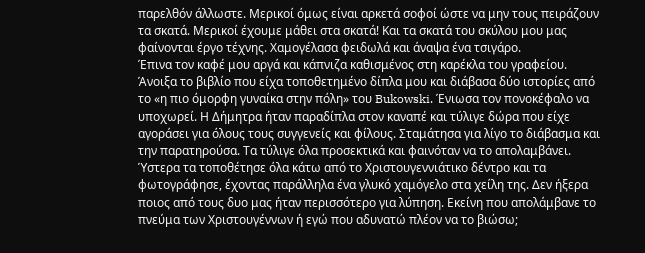παρελθόν άλλωστε. Μερικοί όμως είναι αρκετά σοφοί ώστε να μην τους πειράζουν τα σκατά. Μερικοί έχουμε μάθει στα σκατά! Και τα σκατά του σκύλου μου μας φαίνονται έργο τέχνης. Χαμογέλασα φειδωλά και άναψα ένα τσιγάρο.
Έπινα τον καφέ μου αργά και κάπνιζα καθισμένος στη καρέκλα του γραφείου. Άνοιξα το βιβλίο που είχα τοποθετημένο δίπλα μου και διάβασα δύο ιστορίες από το «η πιο όμορφη γυναίκα στην πόλη» του Bukowski. Ένιωσα τον πονοκέφαλο να υποχωρεί. Η Δήμητρα ήταν παραδίπλα στον καναπέ και τύλιγε δώρα που είχε αγοράσει για όλους τους συγγενείς και φίλους. Σταμάτησα για λίγο το διάβασμα και την παρατηρούσα. Τα τύλιγε όλα προσεκτικά και φαινόταν να το απολαμβάνει. Ύστερα τα τοποθέτησε όλα κάτω από το Χριστουγεννιάτικο δέντρο και τα φωτογράφησε, έχοντας παράλληλα ένα γλυκό χαμόγελο στα χείλη της. Δεν ήξερα ποιος από τους δυο μας ήταν περισσότερο για λύπηση. Εκείνη που απολάμβανε το πνεύμα των Χριστουγέννων ή εγώ που αδυνατώ πλέον να το βιώσω;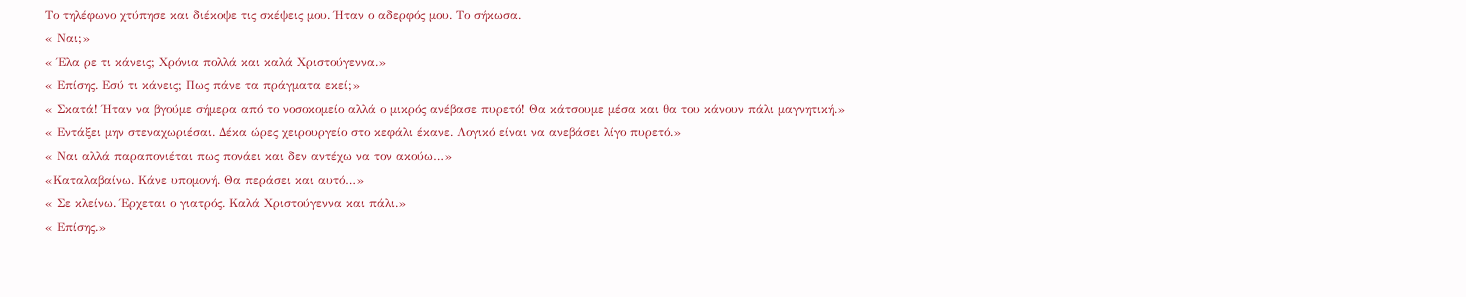Το τηλέφωνο χτύπησε και διέκοψε τις σκέψεις μου. Ήταν ο αδερφός μου. Το σήκωσα.
« Ναι;»
« Έλα ρε τι κάνεις; Χρόνια πολλά και καλά Χριστούγεννα.»
« Επίσης. Εσύ τι κάνεις; Πως πάνε τα πράγματα εκεί;»
« Σκατά! Ήταν να βγούμε σήμερα από το νοσοκομείο αλλά ο μικρός ανέβασε πυρετό! Θα κάτσουμε μέσα και θα του κάνουν πάλι μαγνητική.»
« Εντάξει μην στεναχωριέσαι. Δέκα ώρες χειρουργείο στο κεφάλι έκανε. Λογικό είναι να ανεβάσει λίγο πυρετό.»
« Ναι αλλά παραπονιέται πως πονάει και δεν αντέχω να τον ακούω…»
«Καταλαβαίνω. Κάνε υπομονή. Θα περάσει και αυτό…»
« Σε κλείνω. Έρχεται ο γιατρός. Καλά Χριστούγεννα και πάλι.»
« Επίσης.»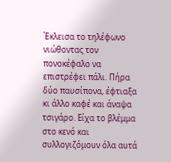Έκλεισα το τηλέφωνο νιώθοντας τον πονοκέφαλο να επιστρέφει πάλι. Πήρα δύο παυσίπονα, έφτιαξα κι άλλο καφέ και άναψα τσιγάρο. Είχα το βλέμμα στο κενό και συλλογιζόμουν όλα αυτά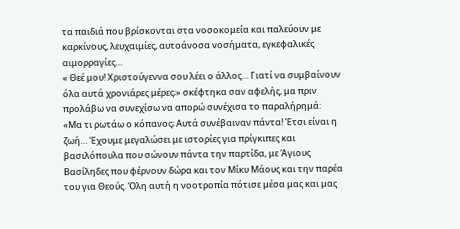τα παιδιά που βρίσκονται στα νοσοκομεία και παλεύουν με καρκίνους, λευχαιμίες, αυτοάνοσα νοσήματα, εγκεφαλικές αιμορραγίες…
« Θεέ μου! Χριστούγεννα σου λέει ο άλλος… Γιατί να συμβαίνουν όλα αυτά χρονιάρες μέρες;» σκέφτηκα σαν αφελής, μα πριν προλάβω να συνεχίσω να απορώ συνέχισα το παραλήρημά:
«Μα τι ρωτάω ο κόπανος; Αυτά συνέβαιναν πάντα! Έτσι είναι η ζωή… Έχουμε μεγαλώσει με ιστορίες για πρίγκιπες και βασιλόπουλα που σώνουν πάντα την παρτίδα, με Άγιους Βασίληδες που φέρνουν δώρα και τον Μίκυ Μάους και την παρέα του για Θεούς. Όλη αυτή η νοοτροπία πότισε μέσα μας και μας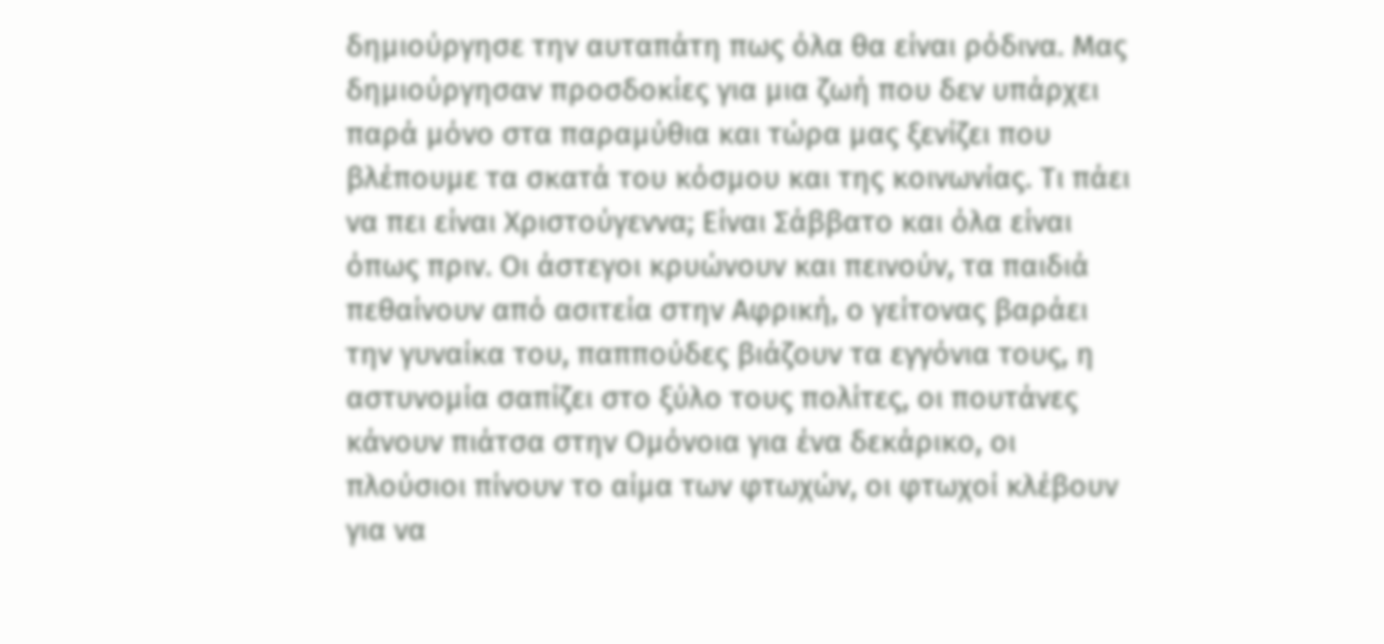δημιούργησε την αυταπάτη πως όλα θα είναι ρόδινα. Μας δημιούργησαν προσδοκίες για μια ζωή που δεν υπάρχει παρά μόνο στα παραμύθια και τώρα μας ξενίζει που βλέπουμε τα σκατά του κόσμου και της κοινωνίας. Τι πάει να πει είναι Χριστούγεννα; Είναι Σάββατο και όλα είναι όπως πριν. Οι άστεγοι κρυώνουν και πεινούν, τα παιδιά πεθαίνουν από ασιτεία στην Αφρική, ο γείτονας βαράει την γυναίκα του, παππούδες βιάζουν τα εγγόνια τους, η αστυνομία σαπίζει στο ξύλο τους πολίτες, οι πουτάνες κάνουν πιάτσα στην Ομόνοια για ένα δεκάρικο, οι πλούσιοι πίνουν το αίμα των φτωχών, οι φτωχοί κλέβουν για να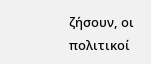ζήσουν, οι πολιτικοί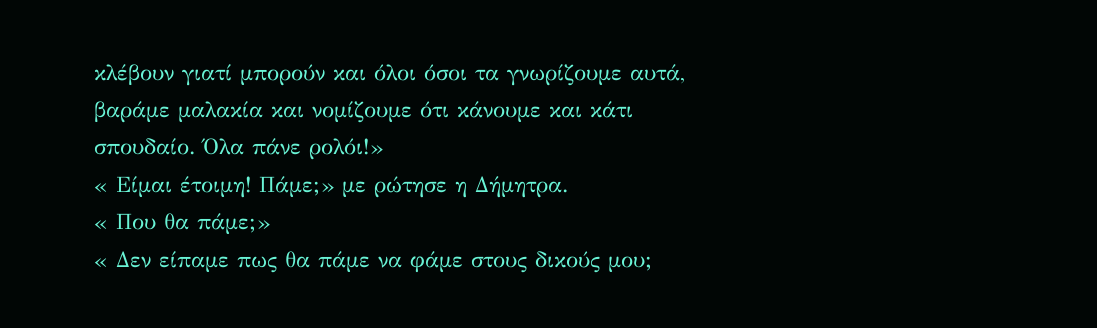κλέβουν γιατί μπορούν και όλοι όσοι τα γνωρίζουμε αυτά, βαράμε μαλακία και νομίζουμε ότι κάνουμε και κάτι σπουδαίο. Όλα πάνε ρολόι!»
« Είμαι έτοιμη! Πάμε;» με ρώτησε η Δήμητρα.
« Που θα πάμε;»
« Δεν είπαμε πως θα πάμε να φάμε στους δικούς μου;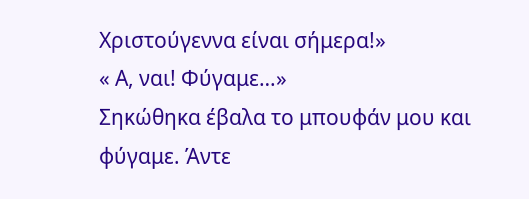Χριστούγεννα είναι σήμερα!»
« Α, ναι! Φύγαμε…»
Σηκώθηκα έβαλα το μπουφάν μου και φύγαμε. Άντε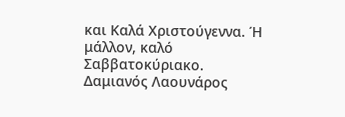και Καλά Χριστούγεννα. Ή μάλλον, καλό Σαββατοκύριακο.
Δαμιανός Λαουνάρος